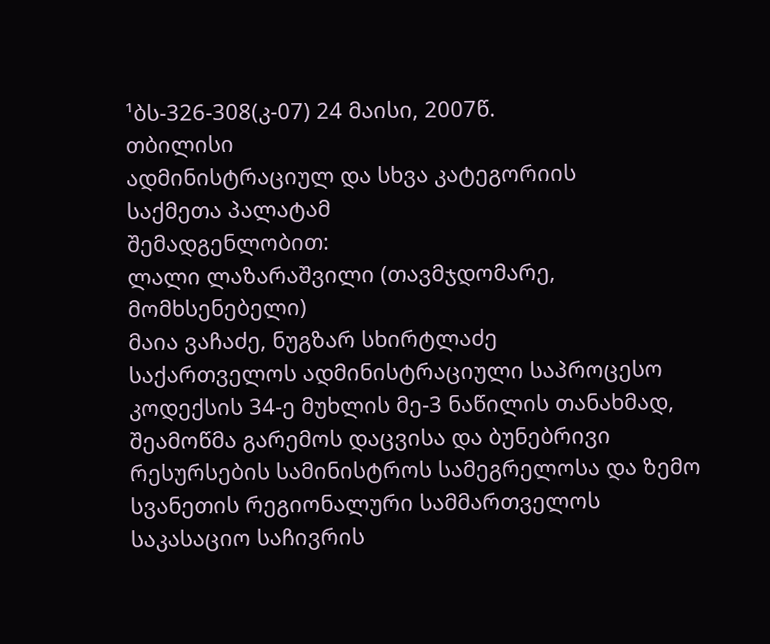¹ბს-326-308(კ-07) 24 მაისი, 2007წ.
თბილისი
ადმინისტრაციულ და სხვა კატეგორიის
საქმეთა პალატამ
შემადგენლობით:
ლალი ლაზარაშვილი (თავმჯდომარე, მომხსენებელი)
მაია ვაჩაძე, ნუგზარ სხირტლაძე
საქართველოს ადმინისტრაციული საპროცესო კოდექსის 34-ე მუხლის მე-3 ნაწილის თანახმად, შეამოწმა გარემოს დაცვისა და ბუნებრივი რესურსების სამინისტროს სამეგრელოსა და ზემო სვანეთის რეგიონალური სამმართველოს საკასაციო საჩივრის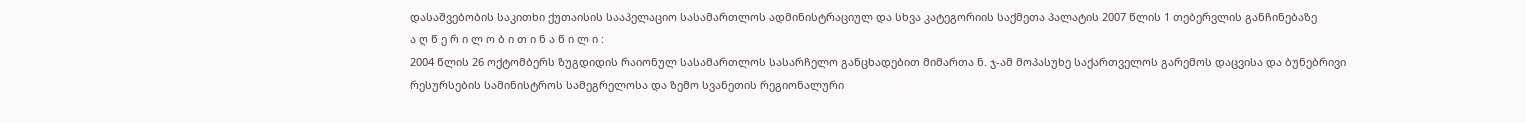დასაშვებობის საკითხი ქუთაისის სააპელაციო სასამართლოს ადმინისტრაციულ და სხვა კატეგორიის საქმეთა პალატის 2007 წლის 1 თებერვლის განჩინებაზე
ა ღ წ ე რ ი ლ ო ბ ი თ ი ნ ა წ ი ლ ი :
2004 წლის 26 ოქტომბერს ზუგდიდის რაიონულ სასამართლოს სასარჩელო განცხადებით მიმართა ნ. ჯ-ამ მოპასუხე საქართველოს გარემოს დაცვისა და ბუნებრივი რესურსების სამინისტროს სამეგრელოსა და ზემო სვანეთის რეგიონალური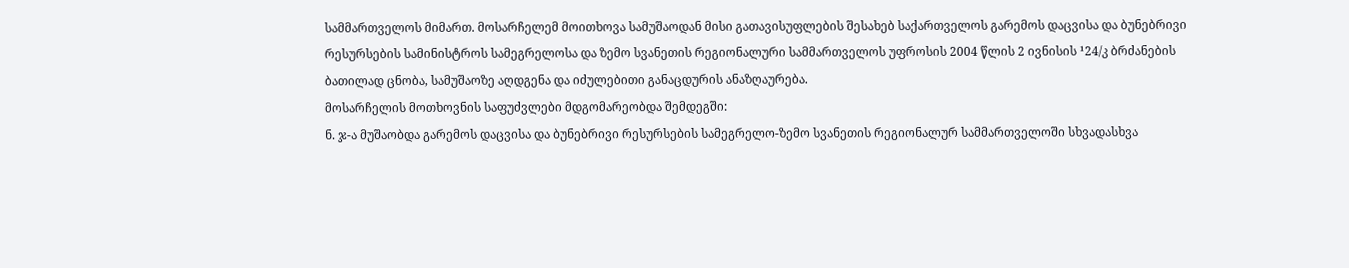სამმართველოს მიმართ. მოსარჩელემ მოითხოვა სამუშაოდან მისი გათავისუფლების შესახებ საქართველოს გარემოს დაცვისა და ბუნებრივი რესურსების სამინისტროს სამეგრელოსა და ზემო სვანეთის რეგიონალური სამმართველოს უფროსის 2004 წლის 2 ივნისის ¹24/კ ბრძანების ბათილად ცნობა, სამუშაოზე აღდგენა და იძულებითი განაცდურის ანაზღაურება.
მოსარჩელის მოთხოვნის საფუძვლები მდგომარეობდა შემდეგში:
ნ. ჯ-ა მუშაობდა გარემოს დაცვისა და ბუნებრივი რესურსების სამეგრელო-ზემო სვანეთის რეგიონალურ სამმართველოში სხვადასხვა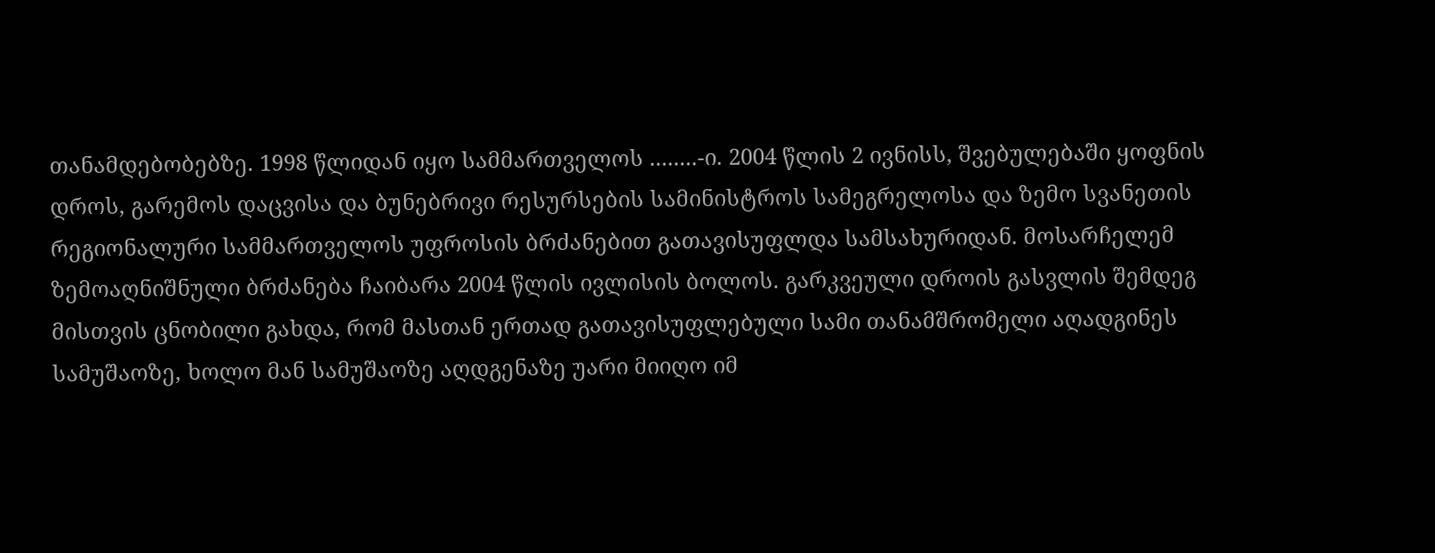თანამდებობებზე. 1998 წლიდან იყო სამმართველოს ........-ი. 2004 წლის 2 ივნისს, შვებულებაში ყოფნის დროს, გარემოს დაცვისა და ბუნებრივი რესურსების სამინისტროს სამეგრელოსა და ზემო სვანეთის რეგიონალური სამმართველოს უფროსის ბრძანებით გათავისუფლდა სამსახურიდან. მოსარჩელემ ზემოაღნიშნული ბრძანება ჩაიბარა 2004 წლის ივლისის ბოლოს. გარკვეული დროის გასვლის შემდეგ მისთვის ცნობილი გახდა, რომ მასთან ერთად გათავისუფლებული სამი თანამშრომელი აღადგინეს სამუშაოზე, ხოლო მან სამუშაოზე აღდგენაზე უარი მიიღო იმ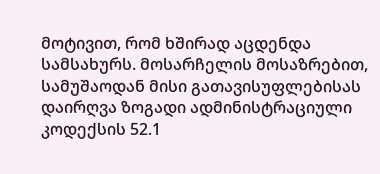მოტივით, რომ ხშირად აცდენდა სამსახურს. მოსარჩელის მოსაზრებით, სამუშაოდან მისი გათავისუფლებისას დაირღვა ზოგადი ადმინისტრაციული კოდექსის 52.1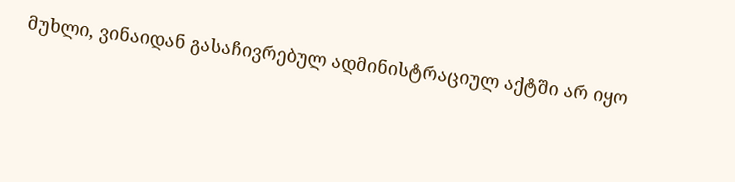მუხლი, ვინაიდან გასაჩივრებულ ადმინისტრაციულ აქტში არ იყო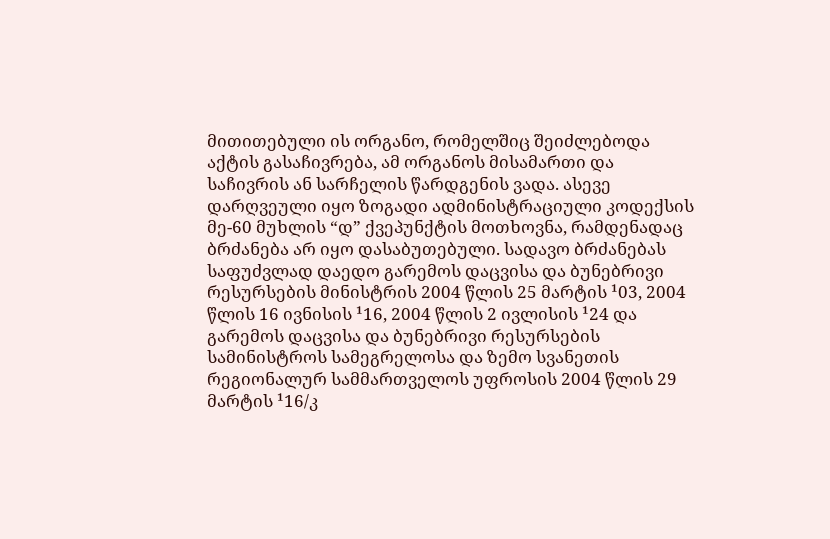მითითებული ის ორგანო, რომელშიც შეიძლებოდა აქტის გასაჩივრება, ამ ორგანოს მისამართი და საჩივრის ან სარჩელის წარდგენის ვადა. ასევე დარღვეული იყო ზოგადი ადმინისტრაციული კოდექსის მე-60 მუხლის “დ” ქვეპუნქტის მოთხოვნა, რამდენადაც ბრძანება არ იყო დასაბუთებული. სადავო ბრძანებას საფუძვლად დაედო გარემოს დაცვისა და ბუნებრივი რესურსების მინისტრის 2004 წლის 25 მარტის ¹03, 2004 წლის 16 ივნისის ¹16, 2004 წლის 2 ივლისის ¹24 და გარემოს დაცვისა და ბუნებრივი რესურსების სამინისტროს სამეგრელოსა და ზემო სვანეთის რეგიონალურ სამმართველოს უფროსის 2004 წლის 29 მარტის ¹16/კ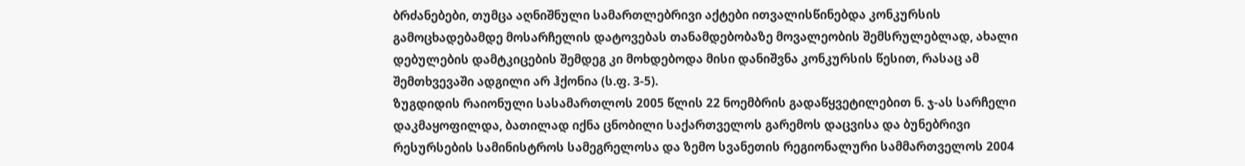ბრძანებები, თუმცა აღნიშნული სამართლებრივი აქტები ითვალისწინებდა კონკურსის გამოცხადებამდე მოსარჩელის დატოვებას თანამდებობაზე მოვალეობის შემსრულებლად, ახალი დებულების დამტკიცების შემდეგ კი მოხდებოდა მისი დანიშვნა კონკურსის წესით, რასაც ამ შემთხვევაში ადგილი არ ჰქონია (ს.ფ. 3-5).
ზუგდიდის რაიონული სასამართლოს 2005 წლის 22 ნოემბრის გადაწყვეტილებით ნ. ჯ-ას სარჩელი დაკმაყოფილდა, ბათილად იქნა ცნობილი საქართველოს გარემოს დაცვისა და ბუნებრივი რესურსების სამინისტროს სამეგრელოსა და ზემო სვანეთის რეგიონალური სამმართველოს 2004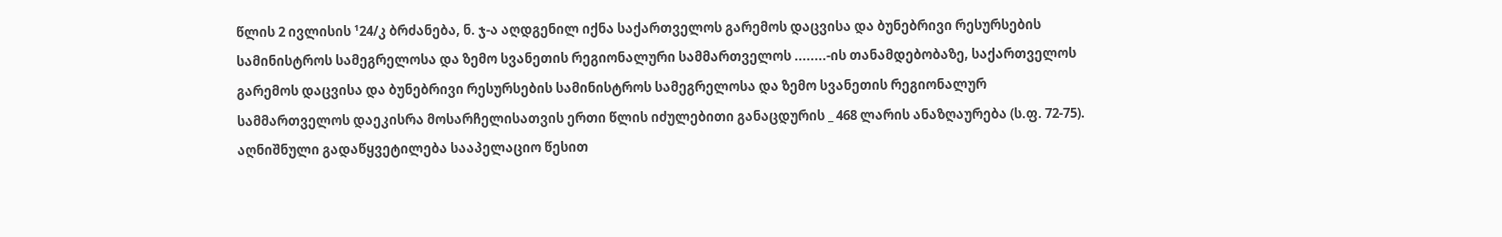წლის 2 ივლისის ¹24/კ ბრძანება, ნ. ჯ-ა აღდგენილ იქნა საქართველოს გარემოს დაცვისა და ბუნებრივი რესურსების სამინისტროს სამეგრელოსა და ზემო სვანეთის რეგიონალური სამმართველოს ........-ის თანამდებობაზე, საქართველოს გარემოს დაცვისა და ბუნებრივი რესურსების სამინისტროს სამეგრელოსა და ზემო სვანეთის რეგიონალურ სამმართველოს დაეკისრა მოსარჩელისათვის ერთი წლის იძულებითი განაცდურის _ 468 ლარის ანაზღაურება (ს.ფ. 72-75).
აღნიშნული გადაწყვეტილება სააპელაციო წესით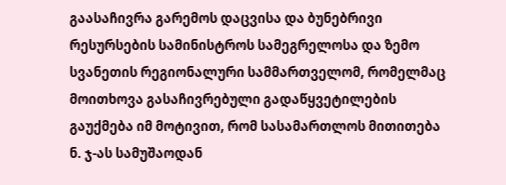გაასაჩივრა გარემოს დაცვისა და ბუნებრივი რესურსების სამინისტროს სამეგრელოსა და ზემო სვანეთის რეგიონალური სამმართველომ, რომელმაც მოითხოვა გასაჩივრებული გადაწყვეტილების გაუქმება იმ მოტივით, რომ სასამართლოს მითითება ნ. ჯ-ას სამუშაოდან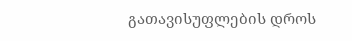გათავისუფლების დროს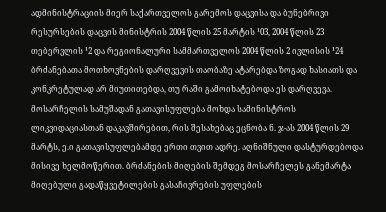ადმინისტრაციის მიერ საქართველოს გარემოს დაცვისა და ბუნებრივი რესურსების დაცვის მინისტრის 2004 წლის 25 მარტის ¹03, 2004 წლის 23 თებერვლის ¹2 და რეგიონალური სამმართველოს 2004 წლის 2 ივლისის ¹24 ბრძანებათა მოთხოვნების დარღვევის თაობაზე ატარებდა ზოგად ხასიათს და კონკრეტულად არ მიუთითებდა, თუ რაში გამოიხატებოდა ეს დარღვევა. მოსარჩელის სამუშადან გათავისუფლება მოხდა სამინისტროს ლიკვიდაციასთან დაკავშირებით, რის შესახებაც ეცნობა ნ. ჯ-ას 2004 წლის 29 მარტს, ე.ი გათავისუფლებამდე ერთი თვით ადრე. აღნიშნული დასტურდებოდა მისივე ხელმოწერით. ბრძანების მიღების შემდეგ მოსარჩელეს განემარტა მიღებული გადაწყვეტილების გასაჩივრების უფლების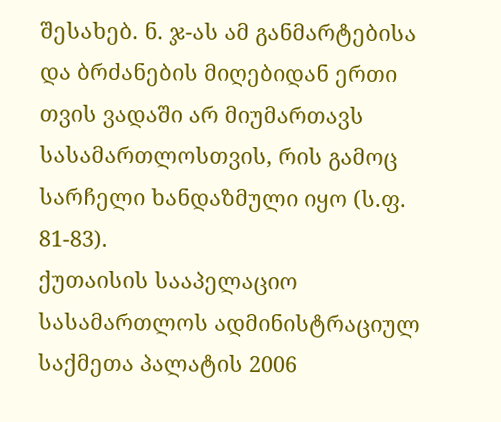შესახებ. ნ. ჯ-ას ამ განმარტებისა და ბრძანების მიღებიდან ერთი თვის ვადაში არ მიუმართავს სასამართლოსთვის, რის გამოც სარჩელი ხანდაზმული იყო (ს.ფ. 81-83).
ქუთაისის სააპელაციო სასამართლოს ადმინისტრაციულ საქმეთა პალატის 2006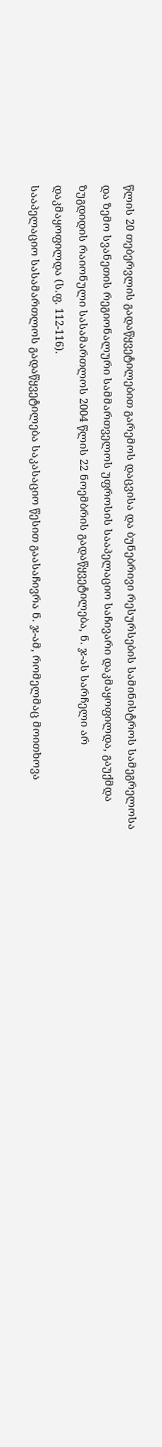წლის 20 თებერვლის გადაწყვეტილებით გარემოს დაცვისა და ბუნებრივი რესურსების სამინისტროს სამეგრელოსა და ზემო სვანეთის რეგიონალური სამმართველოს უფროსის სააპელაციო საჩივარი დაკმაყოფილდა, გაუქმდა ზუგდიდის რაიონული სასამართლოს 2004 წლის 22 ნოემბრის გადაწყვეტილება, ნ. ჯ-ას სარჩელი არ დაკმაყოფილდა (ს.ფ. 112-116).
სააპელაციო სასამართლოს გადაწყვეტილება საკასაციო წესით გაასაჩივრა ნ. ჯ-ამ, რომელმაც მოითხოვა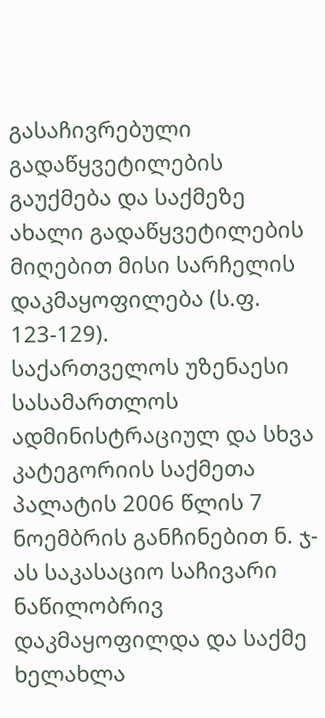გასაჩივრებული გადაწყვეტილების გაუქმება და საქმეზე ახალი გადაწყვეტილების მიღებით მისი სარჩელის დაკმაყოფილება (ს.ფ. 123-129).
საქართველოს უზენაესი სასამართლოს ადმინისტრაციულ და სხვა კატეგორიის საქმეთა პალატის 2006 წლის 7 ნოემბრის განჩინებით ნ. ჯ-ას საკასაციო საჩივარი ნაწილობრივ დაკმაყოფილდა და საქმე ხელახლა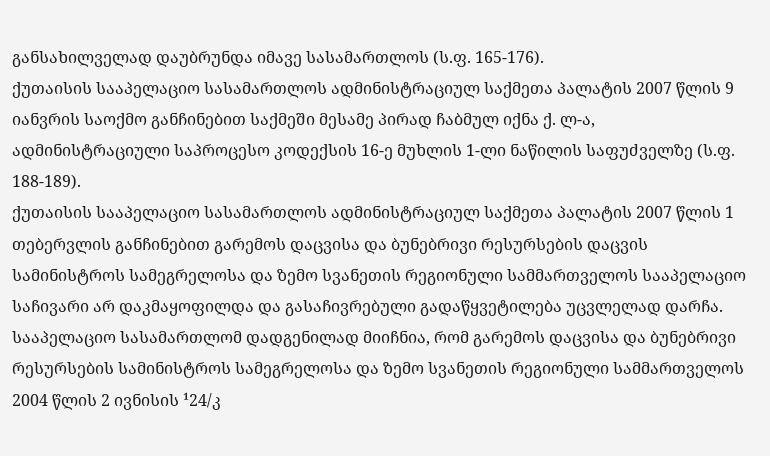განსახილველად დაუბრუნდა იმავე სასამართლოს (ს.ფ. 165-176).
ქუთაისის სააპელაციო სასამართლოს ადმინისტრაციულ საქმეთა პალატის 2007 წლის 9 იანვრის საოქმო განჩინებით საქმეში მესამე პირად ჩაბმულ იქნა ქ. ლ-ა, ადმინისტრაციული საპროცესო კოდექსის 16-ე მუხლის 1-ლი ნაწილის საფუძველზე (ს.ფ. 188-189).
ქუთაისის სააპელაციო სასამართლოს ადმინისტრაციულ საქმეთა პალატის 2007 წლის 1 თებერვლის განჩინებით გარემოს დაცვისა და ბუნებრივი რესურსების დაცვის სამინისტროს სამეგრელოსა და ზემო სვანეთის რეგიონული სამმართველოს სააპელაციო საჩივარი არ დაკმაყოფილდა და გასაჩივრებული გადაწყვეტილება უცვლელად დარჩა.
სააპელაციო სასამართლომ დადგენილად მიიჩნია, რომ გარემოს დაცვისა და ბუნებრივი რესურსების სამინისტროს სამეგრელოსა და ზემო სვანეთის რეგიონული სამმართველოს 2004 წლის 2 ივნისის ¹24/კ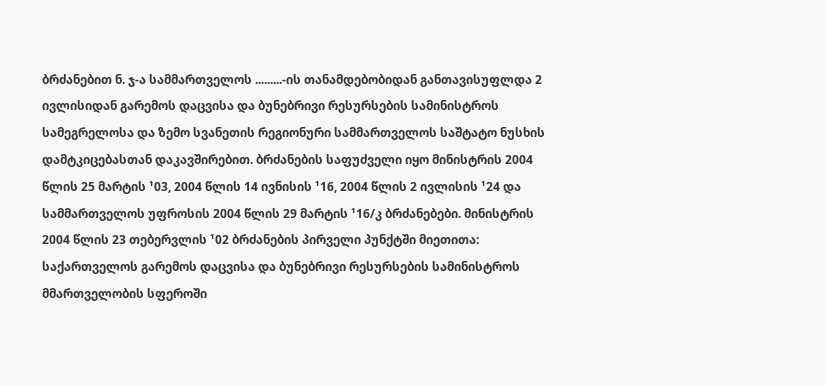ბრძანებით ნ. ჯ-ა სამმართველოს .........-ის თანამდებობიდან განთავისუფლდა 2 ივლისიდან გარემოს დაცვისა და ბუნებრივი რესურსების სამინისტროს სამეგრელოსა და ზემო სვანეთის რეგიონური სამმართველოს საშტატო ნუსხის დამტკიცებასთან დაკავშირებით. ბრძანების საფუძველი იყო მინისტრის 2004 წლის 25 მარტის ¹03, 2004 წლის 14 ივნისის ¹16, 2004 წლის 2 ივლისის ¹24 და სამმართველოს უფროსის 2004 წლის 29 მარტის ¹16/კ ბრძანებები. მინისტრის 2004 წლის 23 თებერვლის ¹02 ბრძანების პირველი პუნქტში მიეთითა: საქართველოს გარემოს დაცვისა და ბუნებრივი რესურსების სამინისტროს მმართველობის სფეროში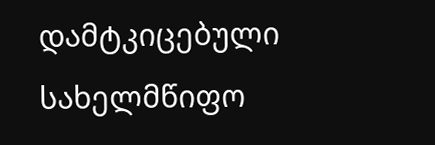დამტკიცებული სახელმწიფო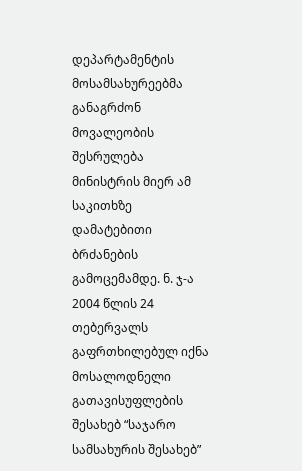დეპარტამენტის მოსამსახურეებმა განაგრძონ მოვალეობის შესრულება მინისტრის მიერ ამ საკითხზე დამატებითი ბრძანების გამოცემამდე. ნ. ჯ-ა 2004 წლის 24 თებერვალს გაფრთხილებულ იქნა მოსალოდნელი გათავისუფლების შესახებ “საჯარო სამსახურის შესახებ”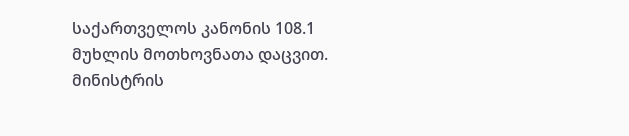საქართველოს კანონის 108.1 მუხლის მოთხოვნათა დაცვით. მინისტრის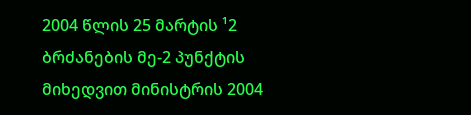2004 წლის 25 მარტის ¹2 ბრძანების მე-2 პუნქტის მიხედვით მინისტრის 2004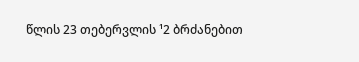წლის 23 თებერვლის ¹2 ბრძანებით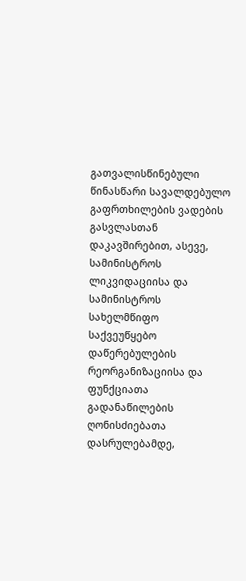გათვალისწინებული წინასწარი სავალდებულო გაფრთხილების ვადების გასვლასთან დაკავშირებით, ასევე, სამინისტროს ლიკვიდაციისა და სამინისტროს სახელმწიფო საქვეუწყებო დაწერებულების რეორგანიზაციისა და ფუნქციათა გადანაწილების ღონისძიებათა დასრულებამდე,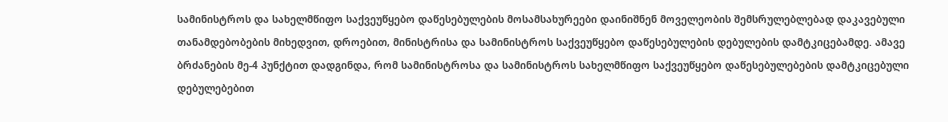სამინისტროს და სახელმწიფო საქვეუწყებო დაწესებულების მოსამსახურეები დაინიშნენ მოველეობის შემსრულებლებად დაკავებული თანამდებობების მიხედვით, დროებით, მინისტრისა და სამინისტროს საქვეუწყებო დაწესებულების დებულების დამტკიცებამდე. ამავე ბრძანების მე-4 პუნქტით დადგინდა, რომ სამინისტროსა და სამინისტროს სახელმწიფო საქვეუწყებო დაწესებულებების დამტკიცებული დებულებებით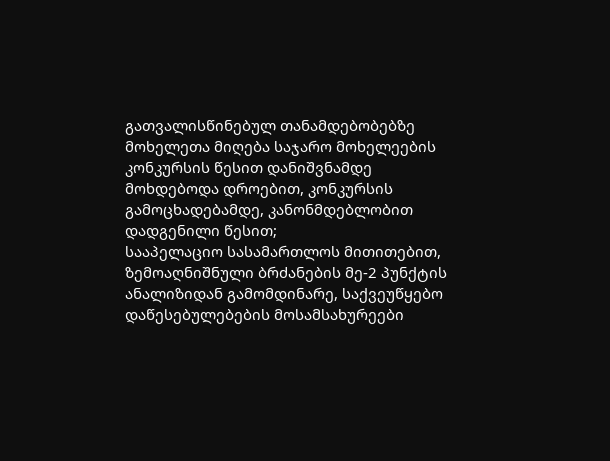გათვალისწინებულ თანამდებობებზე მოხელეთა მიღება საჯარო მოხელეების კონკურსის წესით დანიშვნამდე მოხდებოდა დროებით, კონკურსის გამოცხადებამდე, კანონმდებლობით დადგენილი წესით;
სააპელაციო სასამართლოს მითითებით, ზემოაღნიშნული ბრძანების მე-2 პუნქტის ანალიზიდან გამომდინარე, საქვეუწყებო დაწესებულებების მოსამსახურეები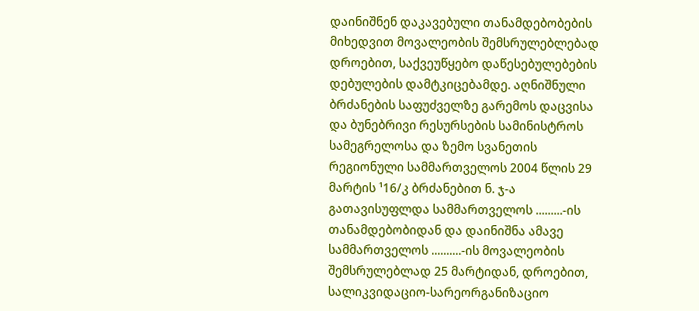დაინიშნენ დაკავებული თანამდებობების მიხედვით მოვალეობის შემსრულებლებად დროებით, საქვეუწყებო დაწესებულებების დებულების დამტკიცებამდე. აღნიშნული ბრძანების საფუძველზე გარემოს დაცვისა და ბუნებრივი რესურსების სამინისტროს სამეგრელოსა და ზემო სვანეთის რეგიონული სამმართველოს 2004 წლის 29 მარტის ¹16/კ ბრძანებით ნ. ჯ-ა გათავისუფლდა სამმართველოს .........-ის თანამდებობიდან და დაინიშნა ამავე სამმართველოს ..........-ის მოვალეობის შემსრულებლად 25 მარტიდან, დროებით, სალიკვიდაციო-სარეორგანიზაციო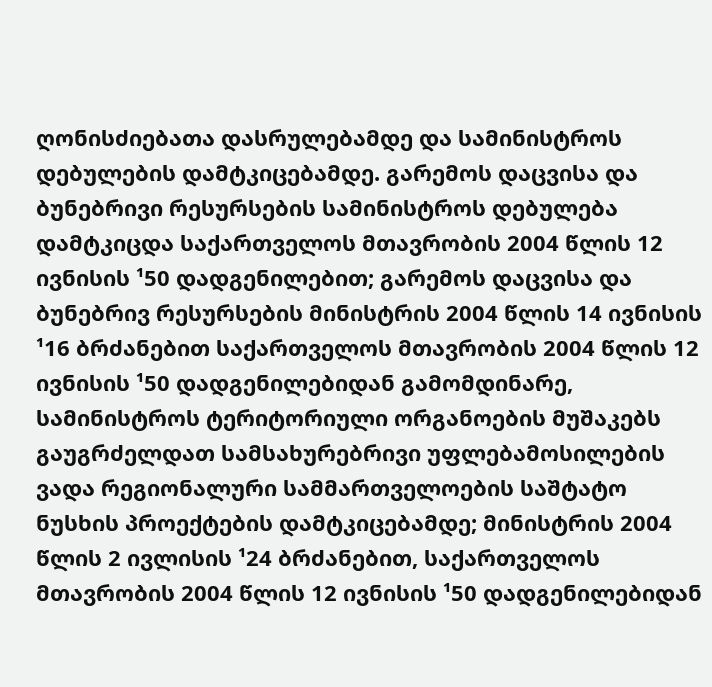ღონისძიებათა დასრულებამდე და სამინისტროს დებულების დამტკიცებამდე. გარემოს დაცვისა და ბუნებრივი რესურსების სამინისტროს დებულება დამტკიცდა საქართველოს მთავრობის 2004 წლის 12 ივნისის ¹50 დადგენილებით; გარემოს დაცვისა და ბუნებრივ რესურსების მინისტრის 2004 წლის 14 ივნისის ¹16 ბრძანებით საქართველოს მთავრობის 2004 წლის 12 ივნისის ¹50 დადგენილებიდან გამომდინარე, სამინისტროს ტერიტორიული ორგანოების მუშაკებს გაუგრძელდათ სამსახურებრივი უფლებამოსილების ვადა რეგიონალური სამმართველოების საშტატო ნუსხის პროექტების დამტკიცებამდე; მინისტრის 2004 წლის 2 ივლისის ¹24 ბრძანებით, საქართველოს მთავრობის 2004 წლის 12 ივნისის ¹50 დადგენილებიდან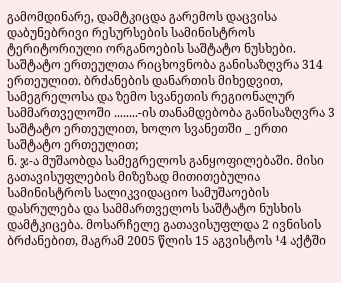გამომდინარე, დამტკიცდა გარემოს დაცვისა დაბუნებრივი რესურსების სამინისტროს ტერიტორიული ორგანოების საშტატო ნუსხები. საშტატო ერთეულთა რიცხოვნობა განისაზღვრა 314 ერთეულით. ბრძანების დანართის მიხედვით, სამეგრელოსა და ზემო სვანეთის რეგიონალურ სამმართველოში ........-ის თანამდებობა განისაზღვრა 3 საშტატო ერთეულით, ხოლო სვანეთში _ ერთი საშტატო ერთეულით;
ნ. ჯ-ა მუშაობდა სამეგრელოს განყოფილებაში. მისი გათავისუფლების მიზეზად მითითებულია სამინისტროს სალიკვიდაციო სამუშაოების დასრულება და სამმართველოს საშტატო ნუსხის დამტკიცება. მოსარჩელე გათავისუფლდა 2 ივნისის ბრძანებით, მაგრამ 2005 წლის 15 აგვისტოს ¹4 აქტში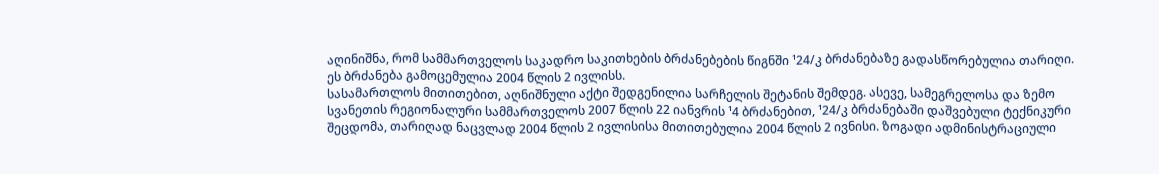აღინიშნა, რომ სამმართველოს საკადრო საკითხების ბრძანებების წიგნში ¹24/კ ბრძანებაზე გადასწორებულია თარიღი. ეს ბრძანება გამოცემულია 2004 წლის 2 ივლისს.
სასამართლოს მითითებით, აღნიშნული აქტი შედგენილია სარჩელის შეტანის შემდეგ. ასევე, სამეგრელოსა და ზემო სვანეთის რეგიონალური სამმართველოს 2007 წლის 22 იანვრის ¹4 ბრძანებით, ¹24/კ ბრძანებაში დაშვებული ტექნიკური შეცდომა, თარიღად ნაცვლად 2004 წლის 2 ივლისისა მითითებულია 2004 წლის 2 ივნისი. ზოგადი ადმინისტრაციული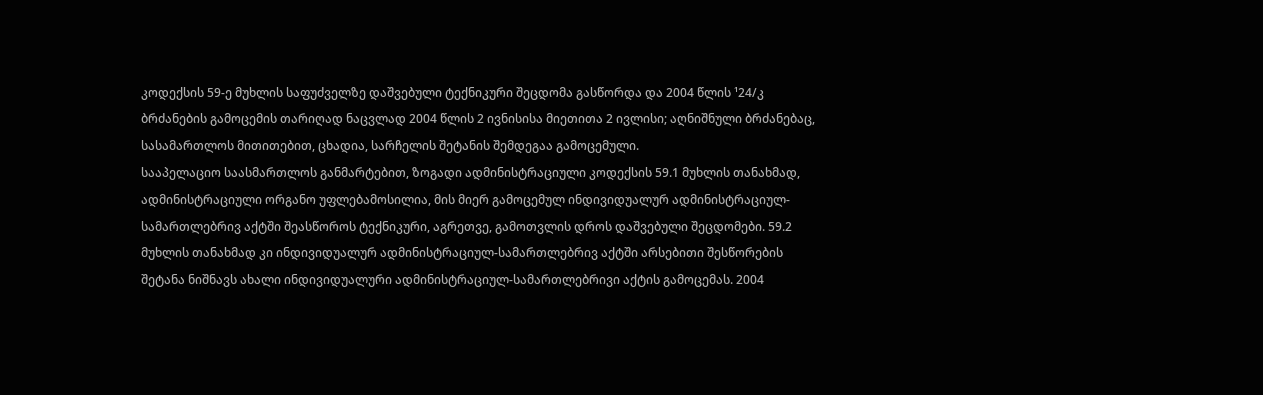კოდექსის 59-ე მუხლის საფუძველზე დაშვებული ტექნიკური შეცდომა გასწორდა და 2004 წლის ¹24/კ ბრძანების გამოცემის თარიღად ნაცვლად 2004 წლის 2 ივნისისა მიეთითა 2 ივლისი; აღნიშნული ბრძანებაც, სასამართლოს მითითებით, ცხადია, სარჩელის შეტანის შემდეგაა გამოცემული.
სააპელაციო საასმართლოს განმარტებით, ზოგადი ადმინისტრაციული კოდექსის 59.1 მუხლის თანახმად, ადმინისტრაციული ორგანო უფლებამოსილია, მის მიერ გამოცემულ ინდივიდუალურ ადმინისტრაციულ-სამართლებრივ აქტში შეასწოროს ტექნიკური, აგრეთვე, გამოთვლის დროს დაშვებული შეცდომები. 59.2 მუხლის თანახმად კი ინდივიდუალურ ადმინისტრაციულ-სამართლებრივ აქტში არსებითი შესწორების შეტანა ნიშნავს ახალი ინდივიდუალური ადმინისტრაციულ-სამართლებრივი აქტის გამოცემას. 2004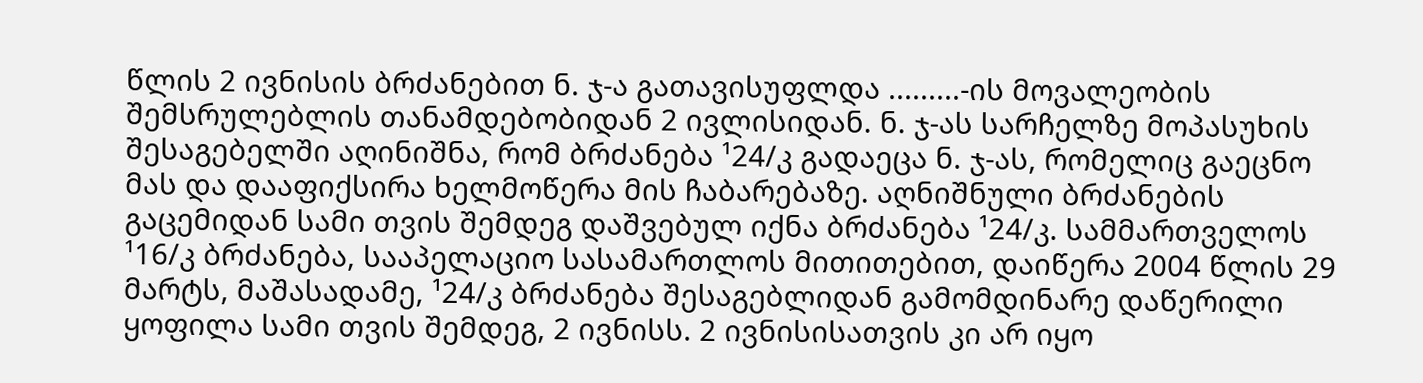წლის 2 ივნისის ბრძანებით ნ. ჯ-ა გათავისუფლდა .........-ის მოვალეობის შემსრულებლის თანამდებობიდან 2 ივლისიდან. ნ. ჯ-ას სარჩელზე მოპასუხის შესაგებელში აღინიშნა, რომ ბრძანება ¹24/კ გადაეცა ნ. ჯ-ას, რომელიც გაეცნო მას და დააფიქსირა ხელმოწერა მის ჩაბარებაზე. აღნიშნული ბრძანების გაცემიდან სამი თვის შემდეგ დაშვებულ იქნა ბრძანება ¹24/კ. სამმართველოს ¹16/კ ბრძანება, სააპელაციო სასამართლოს მითითებით, დაიწერა 2004 წლის 29 მარტს, მაშასადამე, ¹24/კ ბრძანება შესაგებლიდან გამომდინარე დაწერილი ყოფილა სამი თვის შემდეგ, 2 ივნისს. 2 ივნისისათვის კი არ იყო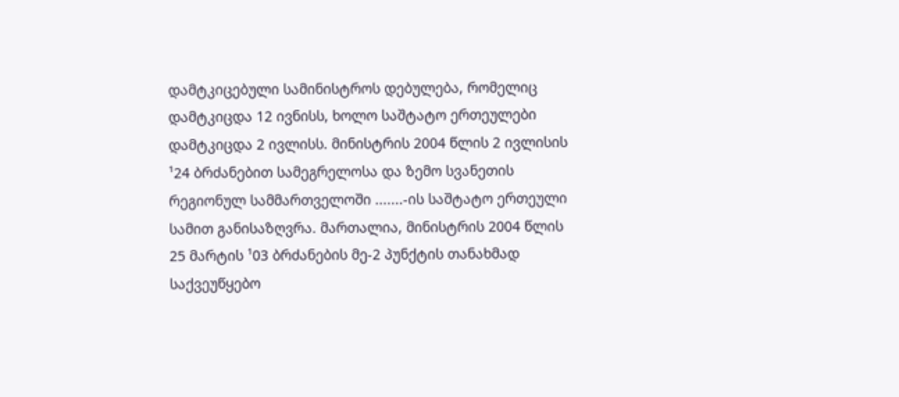დამტკიცებული სამინისტროს დებულება, რომელიც დამტკიცდა 12 ივნისს, ხოლო საშტატო ერთეულები დამტკიცდა 2 ივლისს. მინისტრის 2004 წლის 2 ივლისის ¹24 ბრძანებით სამეგრელოსა და ზემო სვანეთის რეგიონულ სამმართველოში .......-ის საშტატო ერთეული სამით განისაზღვრა. მართალია, მინისტრის 2004 წლის 25 მარტის ¹03 ბრძანების მე-2 პუნქტის თანახმად საქვეუწყებო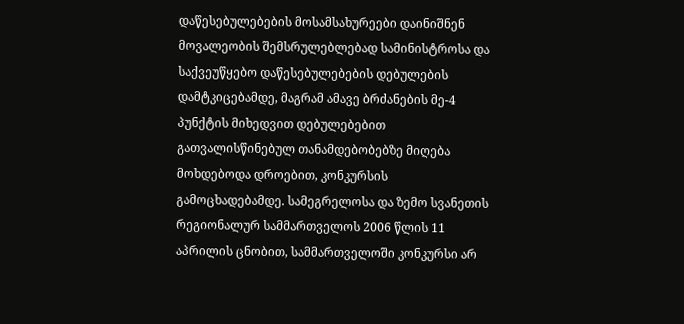დაწესებულებების მოსამსახურეები დაინიშნენ მოვალეობის შემსრულებლებად სამინისტროსა და საქვეუწყებო დაწესებულებების დებულების დამტკიცებამდე, მაგრამ ამავე ბრძანების მე-4 პუნქტის მიხედვით დებულებებით გათვალისწინებულ თანამდებობებზე მიღება მოხდებოდა დროებით, კონკურსის გამოცხადებამდე. სამეგრელოსა და ზემო სვანეთის რეგიონალურ სამმართველოს 2006 წლის 11 აპრილის ცნობით, სამმართველოში კონკურსი არ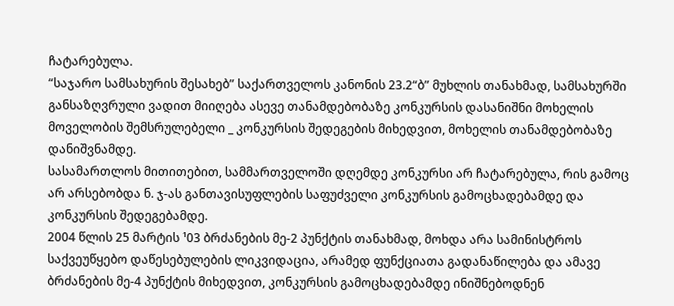ჩატარებულა.
“საჯარო სამსახურის შესახებ” საქართველოს კანონის 23.2“ბ” მუხლის თანახმად, სამსახურში განსაზღვრული ვადით მიიღება ასევე თანამდებობაზე კონკურსის დასანიშნი მოხელის მოველობის შემსრულებელი _ კონკურსის შედეგების მიხედვით, მოხელის თანამდებობაზე დანიშვნამდე.
სასამართლოს მითითებით, სამმართველოში დღემდე კონკურსი არ ჩატარებულა, რის გამოც არ არსებობდა ნ. ჯ-ას განთავისუფლების საფუძველი კონკურსის გამოცხადებამდე და კონკურსის შედეგებამდე.
2004 წლის 25 მარტის ¹03 ბრძანების მე-2 პუნქტის თანახმად, მოხდა არა სამინისტროს საქვეუწყებო დაწესებულების ლიკვიდაცია, არამედ ფუნქციათა გადანაწილება და ამავე ბრძანების მე-4 პუნქტის მიხედვით, კონკურსის გამოცხადებამდე ინიშნებოდნენ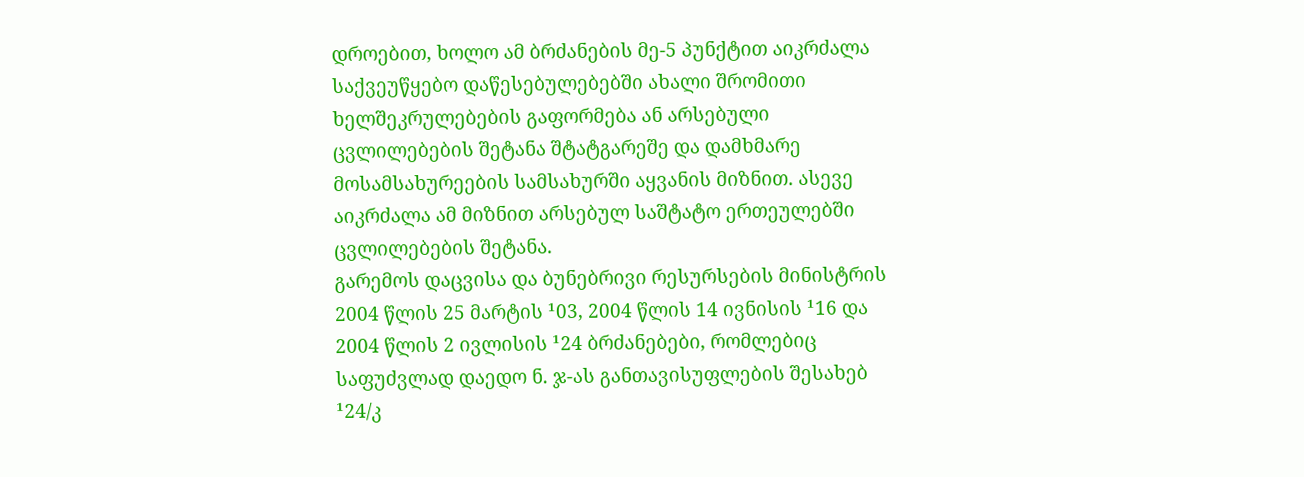დროებით, ხოლო ამ ბრძანების მე-5 პუნქტით აიკრძალა საქვეუწყებო დაწესებულებებში ახალი შრომითი ხელშეკრულებების გაფორმება ან არსებული ცვლილებების შეტანა შტატგარეშე და დამხმარე მოსამსახურეების სამსახურში აყვანის მიზნით. ასევე აიკრძალა ამ მიზნით არსებულ საშტატო ერთეულებში ცვლილებების შეტანა.
გარემოს დაცვისა და ბუნებრივი რესურსების მინისტრის 2004 წლის 25 მარტის ¹03, 2004 წლის 14 ივნისის ¹16 და 2004 წლის 2 ივლისის ¹24 ბრძანებები, რომლებიც საფუძვლად დაედო ნ. ჯ-ას განთავისუფლების შესახებ ¹24/კ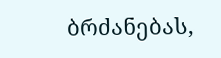ბრძანებას,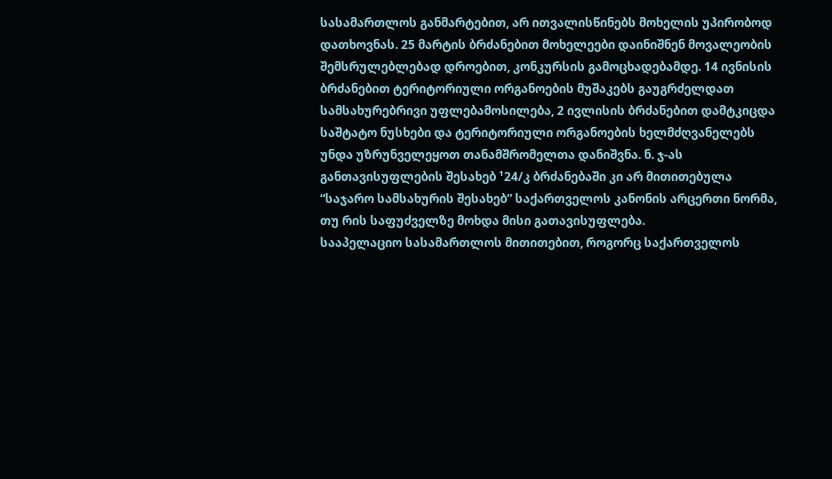სასამართლოს განმარტებით, არ ითვალისწინებს მოხელის უპირობოდ დათხოვნას. 25 მარტის ბრძანებით მოხელეები დაინიშნენ მოვალეობის შემსრულებლებად დროებით, კონკურსის გამოცხადებამდე. 14 ივნისის ბრძანებით ტერიტორიული ორგანოების მუშაკებს გაუგრძელდათ სამსახურებრივი უფლებამოსილება, 2 ივლისის ბრძანებით დამტკიცდა საშტატო ნუსხები და ტერიტორიული ორგანოების ხელმძღვანელებს უნდა უზრუნველეყოთ თანამშრომელთა დანიშვნა. ნ. ჯ-ას განთავისუფლების შესახებ ¹24/კ ბრძანებაში კი არ მითითებულა “საჯარო სამსახურის შესახებ” საქართველოს კანონის არცერთი ნორმა, თუ რის საფუძველზე მოხდა მისი გათავისუფლება.
სააპელაციო სასამართლოს მითითებით, როგორც საქართველოს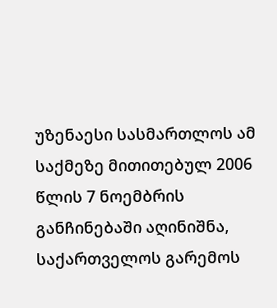უზენაესი სასმართლოს ამ საქმეზე მითითებულ 2006 წლის 7 ნოემბრის განჩინებაში აღინიშნა, საქართველოს გარემოს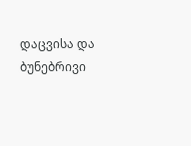დაცვისა და ბუნებრივი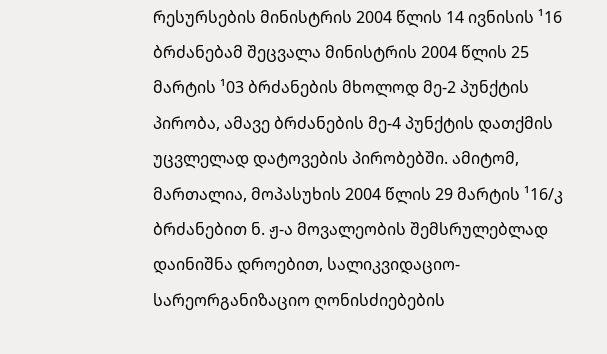რესურსების მინისტრის 2004 წლის 14 ივნისის ¹16 ბრძანებამ შეცვალა მინისტრის 2004 წლის 25 მარტის ¹03 ბრძანების მხოლოდ მე-2 პუნქტის პირობა, ამავე ბრძანების მე-4 პუნქტის დათქმის უცვლელად დატოვების პირობებში. ამიტომ, მართალია, მოპასუხის 2004 წლის 29 მარტის ¹16/კ ბრძანებით ნ. ჟ-ა მოვალეობის შემსრულებლად დაინიშნა დროებით, სალიკვიდაციო-სარეორგანიზაციო ღონისძიებების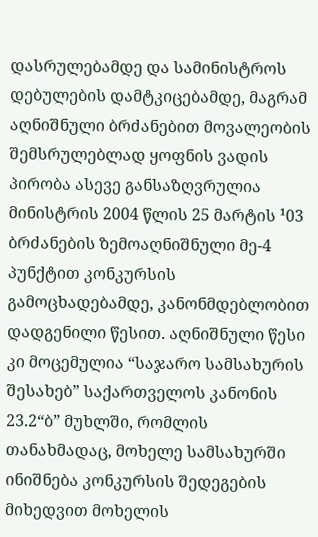დასრულებამდე და სამინისტროს დებულების დამტკიცებამდე, მაგრამ აღნიშნული ბრძანებით მოვალეობის შემსრულებლად ყოფნის ვადის პირობა ასევე განსაზღვრულია მინისტრის 2004 წლის 25 მარტის ¹03 ბრძანების ზემოაღნიშნული მე-4 პუნქტით კონკურსის გამოცხადებამდე, კანონმდებლობით დადგენილი წესით. აღნიშნული წესი კი მოცემულია “საჯარო სამსახურის შესახებ” საქართველოს კანონის 23.2“ბ” მუხლში, რომლის თანახმადაც, მოხელე სამსახურში ინიშნება კონკურსის შედეგების მიხედვით მოხელის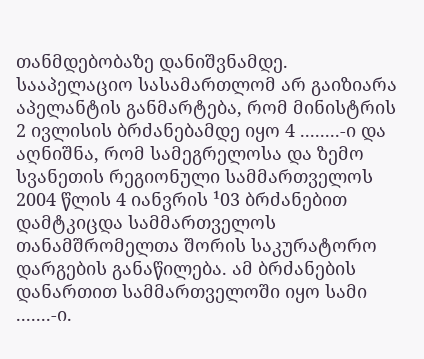თანმდებობაზე დანიშვნამდე.
სააპელაციო სასამართლომ არ გაიზიარა აპელანტის განმარტება, რომ მინისტრის 2 ივლისის ბრძანებამდე იყო 4 ........-ი და აღნიშნა, რომ სამეგრელოსა და ზემო სვანეთის რეგიონული სამმართველოს 2004 წლის 4 იანვრის ¹03 ბრძანებით დამტკიცდა სამმართველოს თანამშრომელთა შორის საკურატორო დარგების განაწილება. ამ ბრძანების დანართით სამმართველოში იყო სამი .......-ი.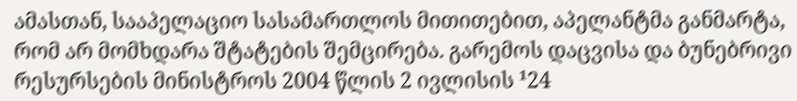ამასთან, სააპელაციო სასამართლოს მითითებით, აპელანტმა განმარტა, რომ არ მომხდარა შტატების შემცირება. გარემოს დაცვისა და ბუნებრივი რესურსების მინისტროს 2004 წლის 2 ივლისის ¹24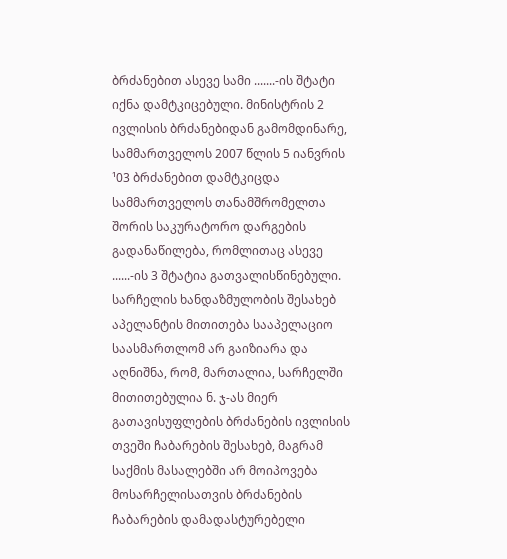ბრძანებით ასევე სამი .......-ის შტატი იქნა დამტკიცებული. მინისტრის 2 ივლისის ბრძანებიდან გამომდინარე, სამმართველოს 2007 წლის 5 იანვრის ¹03 ბრძანებით დამტკიცდა სამმართველოს თანამშრომელთა შორის საკურატორო დარგების გადანაწილება, რომლითაც ასევე ......-ის 3 შტატია გათვალისწინებული.
სარჩელის ხანდაზმულობის შესახებ აპელანტის მითითება სააპელაციო საასმართლომ არ გაიზიარა და აღნიშნა, რომ, მართალია, სარჩელში მითითებულია ნ. ჯ-ას მიერ გათავისუფლების ბრძანების ივლისის თვეში ჩაბარების შესახებ, მაგრამ საქმის მასალებში არ მოიპოვება მოსარჩელისათვის ბრძანების ჩაბარების დამადასტურებელი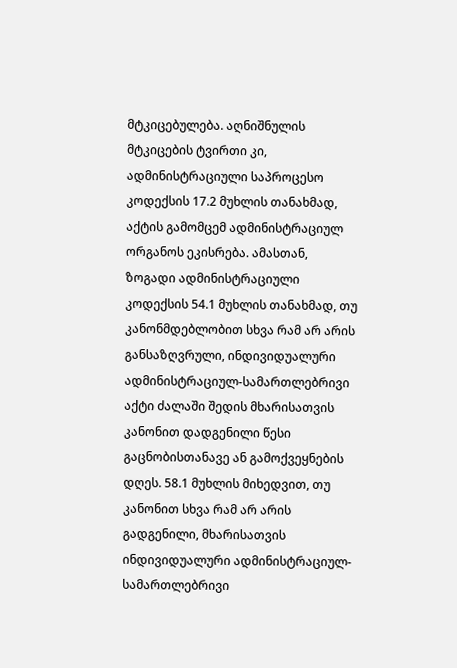მტკიცებულება. აღნიშნულის მტკიცების ტვირთი კი, ადმინისტრაციული საპროცესო კოდექსის 17.2 მუხლის თანახმად, აქტის გამომცემ ადმინისტრაციულ ორგანოს ეკისრება. ამასთან, ზოგადი ადმინისტრაციული კოდექსის 54.1 მუხლის თანახმად, თუ კანონმდებლობით სხვა რამ არ არის განსაზღვრული, ინდივიდუალური ადმინისტრაციულ-სამართლებრივი აქტი ძალაში შედის მხარისათვის კანონით დადგენილი წესი გაცნობისთანავე ან გამოქვეყნების დღეს. 58.1 მუხლის მიხედვით, თუ კანონით სხვა რამ არ არის გადგენილი, მხარისათვის ინდივიდუალური ადმინისტრაციულ-სამართლებრივი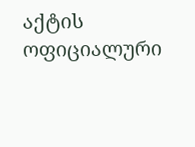აქტის ოფიციალური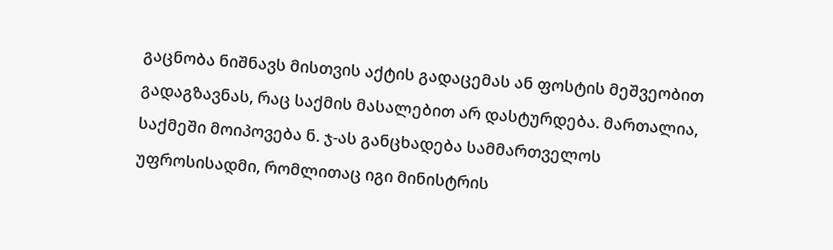გაცნობა ნიშნავს მისთვის აქტის გადაცემას ან ფოსტის მეშვეობით გადაგზავნას, რაც საქმის მასალებით არ დასტურდება. მართალია, საქმეში მოიპოვება ნ. ჯ-ას განცხადება სამმართველოს უფროსისადმი, რომლითაც იგი მინისტრის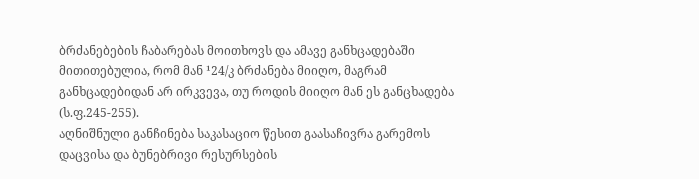ბრძანებების ჩაბარებას მოითხოვს და ამავე განხცადებაში მითითებულია, რომ მან ¹24/კ ბრძანება მიიღო, მაგრამ განხცადებიდან არ ირკვევა, თუ როდის მიიღო მან ეს განცხადება (ს.ფ.245-255).
აღნიშნული განჩინება საკასაციო წესით გაასაჩივრა გარემოს დაცვისა და ბუნებრივი რესურსების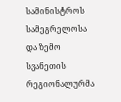სამინისტროს სამეგრელოსა და ზემო სვანეთის რეგიონალურმა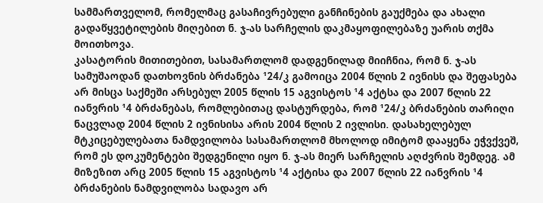სამმართველომ, რომელმაც გასაჩივრებული განჩინების გაუქმება და ახალი გადაწყვეტილების მიღებით ნ. ჯ-ას სარჩელის დაკმაყოფილებაზე უარის თქმა მოითხოვა.
კასატორის მითითებით, სასამართლომ დადგენილად მიიჩნია, რომ ნ. ჯ-ას სამუშაოდან დათხოვნის ბრძანება ¹24/კ გამოიცა 2004 წლის 2 ივნისს და შეფასება არ მისცა საქმეში არსებულ 2005 წლის 15 აგვისტოს ¹4 აქტსა და 2007 წლის 22 იანვრის ¹4 ბრძანებას, რომლებითაც დასტურდება, რომ ¹24/კ ბრძანების თარიღი ნაცვლად 2004 წლის 2 ივნისისა არის 2004 წლის 2 ივლისი. დასახელებულ მტკიცებულებათა ნამდვილობა სასამართლომ მხოლოდ იმიტომ დააყენა ეჭვქვეშ, რომ ეს დოკუმენტები შედგენილი იყო ნ. ჯ-ას მიერ სარჩელის აღძვრის შემდეგ. ამ მიზეზით არც 2005 წლის 15 აგვისტოს ¹4 აქტისა და 2007 წლის 22 იანვრის ¹4 ბრძანების ნამდვილობა სადავო არ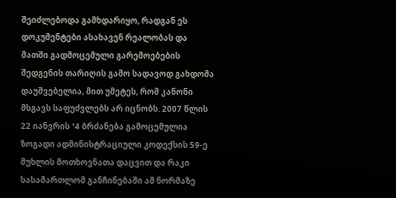შეიძლებოდა გამხდარიყო, რადგან ეს დოკუმენტები ასახავენ რეალობას და მათში გადმოცემული გარემოებების შედგენის თარიღის გამო სადავოდ გახდომა დაუშვებელია, მით უმეტეს, რომ კანონი მსგავს საფუძვლებს არ იცნობს. 2007 წლის 22 იანვრის ¹4 ბრძანება გამოცემულია ზოგადი ადმინისტრაციული კოდექსის 59-ე მუხლის მოთხოვნათა დაცვით და რაკი სასამართლომ განჩინებაში ამ ნორმაზე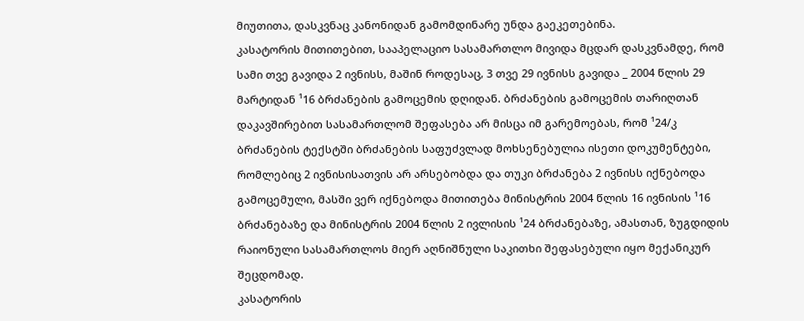მიუთითა, დასკვნაც კანონიდან გამომდინარე უნდა გაეკეთებინა.
კასატორის მითითებით, სააპელაციო სასამართლო მივიდა მცდარ დასკვნამდე, რომ სამი თვე გავიდა 2 ივნისს, მაშინ როდესაც, 3 თვე 29 ივნისს გავიდა _ 2004 წლის 29 მარტიდან ¹16 ბრძანების გამოცემის დღიდან. ბრძანების გამოცემის თარიღთან დაკავშირებით სასამართლომ შეფასება არ მისცა იმ გარემოებას, რომ ¹24/კ ბრძანების ტექსტში ბრძანების საფუძვლად მოხსენებულია ისეთი დოკუმენტები, რომლებიც 2 ივნისისათვის არ არსებობდა და თუკი ბრძანება 2 ივნისს იქნებოდა გამოცემული, მასში ვერ იქნებოდა მითითება მინისტრის 2004 წლის 16 ივნისის ¹16 ბრძანებაზე და მინისტრის 2004 წლის 2 ივლისის ¹24 ბრძანებაზე, ამასთან, ზუგდიდის რაიონული სასამართლოს მიერ აღნიშნული საკითხი შეფასებული იყო მექანიკურ შეცდომად.
კასატორის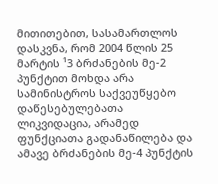მითითებით, სასამართლოს დასკვნა, რომ 2004 წლის 25 მარტის ¹3 ბრძანების მე-2 პუნქტით მოხდა არა სამინისტროს საქვეუწყებო დაწესებულებათა ლიკვიდაცია, არამედ ფუნქციათა გადანაწილება და ამავე ბრძანების მე-4 პუნქტის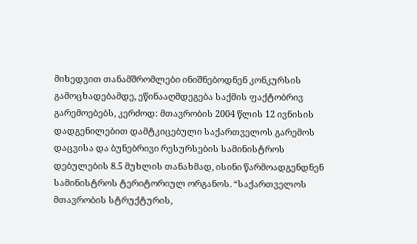მიხედვით თანამშრომლები ინიშნებოდნენ კონკურსის გამოცხადებამდე, ეწინააღმდეგება საქმის ფაქტობრივ გარემოებებს, კერძოდ: მთავრობის 2004 წლის 12 ივნისის დადგენილებით დამტკიცებული საქართველოს გარემოს დაცვისა და ბუნებრივი რესურსების სამინისტროს დებულების 8.5 მუხლის თანახმად, ისინი წარმოადგენდნენ სამინისტროს ტერიტორიულ ორგანოს. “საქართველოს მთავრობის სტრუქტურის,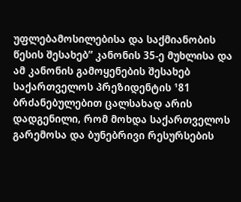უფლებამოსილებისა და საქმიანობის წესის შესახებ” კანონის 35-ე მუხლისა და ამ კანონის გამოყენების შესახებ საქართველოს პრეზიდენტის ¹81 ბრძანებულებით ცალსახად არის დადგენილი, რომ მოხდა საქართველოს გარემოსა და ბუნებრივი რესურსების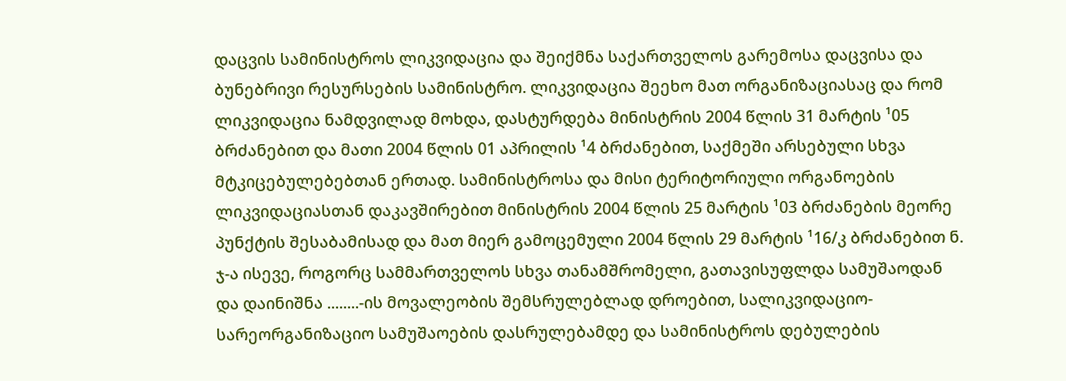დაცვის სამინისტროს ლიკვიდაცია და შეიქმნა საქართველოს გარემოსა დაცვისა და ბუნებრივი რესურსების სამინისტრო. ლიკვიდაცია შეეხო მათ ორგანიზაციასაც და რომ ლიკვიდაცია ნამდვილად მოხდა, დასტურდება მინისტრის 2004 წლის 31 მარტის ¹05 ბრძანებით და მათი 2004 წლის 01 აპრილის ¹4 ბრძანებით, საქმეში არსებული სხვა მტკიცებულებებთან ერთად. სამინისტროსა და მისი ტერიტორიული ორგანოების ლიკვიდაციასთან დაკავშირებით მინისტრის 2004 წლის 25 მარტის ¹03 ბრძანების მეორე პუნქტის შესაბამისად და მათ მიერ გამოცემული 2004 წლის 29 მარტის ¹16/კ ბრძანებით ნ. ჯ-ა ისევე, როგორც სამმართველოს სხვა თანამშრომელი, გათავისუფლდა სამუშაოდან და დაინიშნა ........-ის მოვალეობის შემსრულებლად დროებით, სალიკვიდაციო-სარეორგანიზაციო სამუშაოების დასრულებამდე და სამინისტროს დებულების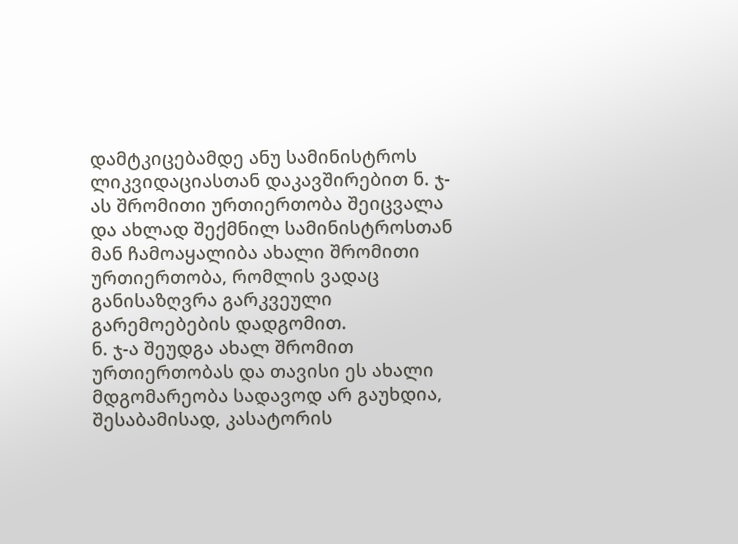დამტკიცებამდე ანუ სამინისტროს ლიკვიდაციასთან დაკავშირებით ნ. ჯ-ას შრომითი ურთიერთობა შეიცვალა და ახლად შექმნილ სამინისტროსთან მან ჩამოაყალიბა ახალი შრომითი ურთიერთობა, რომლის ვადაც განისაზღვრა გარკვეული გარემოებების დადგომით.
ნ. ჯ-ა შეუდგა ახალ შრომით ურთიერთობას და თავისი ეს ახალი მდგომარეობა სადავოდ არ გაუხდია, შესაბამისად, კასატორის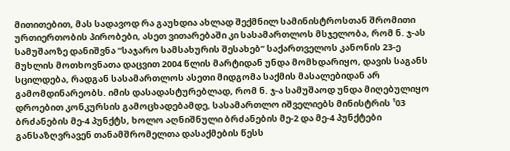მითითებით, მას სადავოდ რა გაუხდია ახლად შექმნილ სამინისტროსთან შრომითი ურთიერთობის პირობები, ასეთ ვითარებაში კი სასამართლოს მსჯელობა, რომ ნ. ჯ-ას სამუშაოზე დანიშვნა “საჯარო სამსახურის შესახებ” საქართველოს კანონის 23-ე მუხლის მოთხოვნათა დაცვით 2004 წლის მარტიდან უნდა მომხდარიყო, დავის საგანს სცილდება, რადგან სასამართლოს ასეთი მიდგომა საქმის მასალებიდან არ გამომდინარეობს. იმის დასადასტურებლად, რომ ნ. ჯ-ა სამუშაოდ უნდა მიღებულიყო დროებით კონკურსის გამოცხადებამდე, სასამართლო იშველიებს მინისტრის ¹03 ბრძანების მე-4 პუნქტს, ხოლო აღნიშნული ბრძანების მე-2 და მე-4 პუნქტები განსაზღვრავენ თანამშრომელთა დასაქმების წესს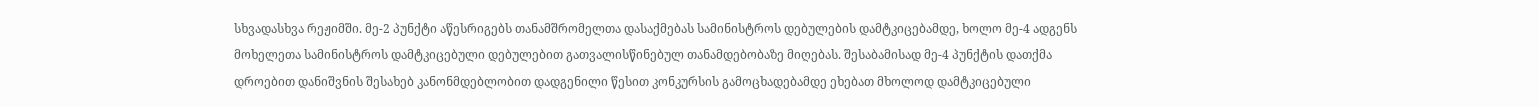სხვადასხვა რეჟიმში. მე-2 პუნქტი აწესრიგებს თანამშრომელთა დასაქმებას სამინისტროს დებულების დამტკიცებამდე, ხოლო მე-4 ადგენს მოხელეთა სამინისტროს დამტკიცებული დებულებით გათვალისწინებულ თანამდებობაზე მიღებას. შესაბამისად მე-4 პუნქტის დათქმა დროებით დანიშვნის შესახებ კანონმდებლობით დადგენილი წესით კონკურსის გამოცხადებამდე ეხებათ მხოლოდ დამტკიცებული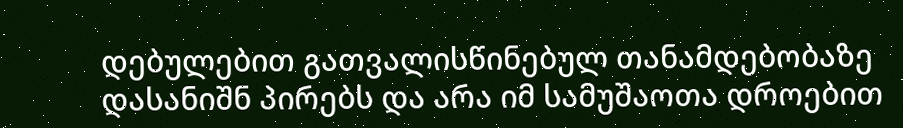დებულებით გათვალისწინებულ თანამდებობაზე დასანიშნ პირებს და არა იმ სამუშაოთა დროებით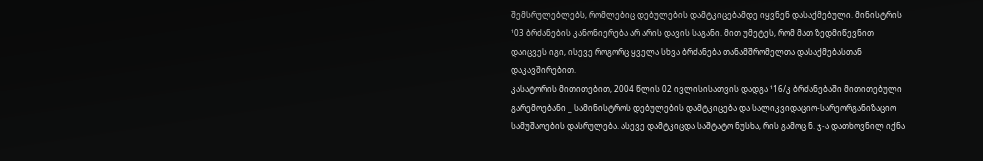შემსრულებლებს, რომლებიც დებულების დამტკიცებამდე იყვნენ დასაქმებული. მინისტრის ¹03 ბრძანების კანონიერება არ არის დავის საგანი. მით უმეტეს, რომ მათ ზედმიწევნით დაიცვეს იგი, ისევე როგორც ყველა სხვა ბრძანება თანამშრომელთა დასაქმებასთან დაკავშირებით.
კასატორის მითითებით, 2004 წლის 02 ივლისისათვის დადგა ¹16/კ ბრძანებაში მითითებული გარემოებანი _ სამინისტროს დებულების დამტკიცება და სალიკვიდაციო-სარეორგანიზაციო სამუშაოების დასრულება. ასევე დამტკიცდა საშტატო ნუსხა, რის გამოც ნ. ჯ-ა დათხოვნილ იქნა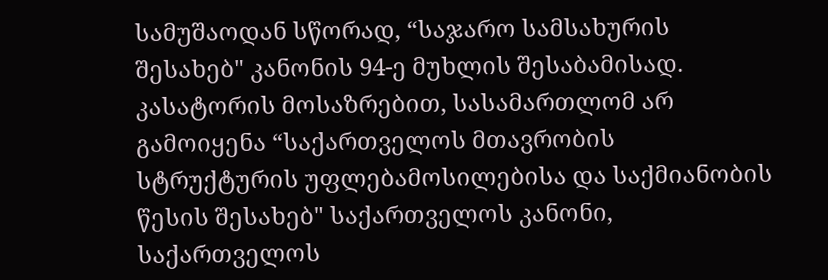სამუშაოდან სწორად, “საჯარო სამსახურის შესახებ" კანონის 94-ე მუხლის შესაბამისად.
კასატორის მოსაზრებით, სასამართლომ არ გამოიყენა “საქართველოს მთავრობის სტრუქტურის უფლებამოსილებისა და საქმიანობის წესის შესახებ" საქართველოს კანონი, საქართველოს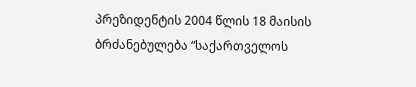პრეზიდენტის 2004 წლის 18 მაისის ბრძანებულება “საქართველოს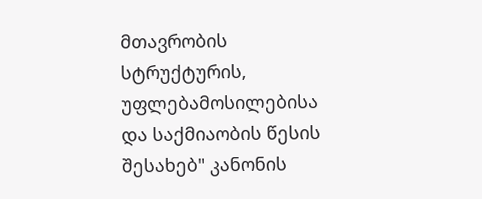მთავრობის სტრუქტურის, უფლებამოსილებისა და საქმიაობის წესის შესახებ" კანონის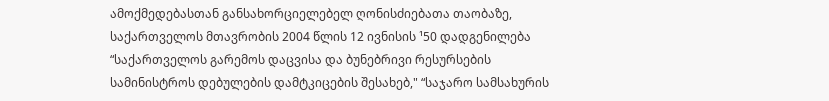ამოქმედებასთან განსახორციელებელ ღონისძიებათა თაობაზე, საქართველოს მთავრობის 2004 წლის 12 ივნისის ¹50 დადგენილება “საქართველოს გარემოს დაცვისა და ბუნებრივი რესურსების სამინისტროს დებულების დამტკიცების შესახებ," “საჯარო სამსახურის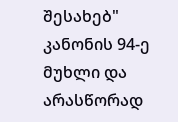შესახებ" კანონის 94-ე მუხლი და არასწორად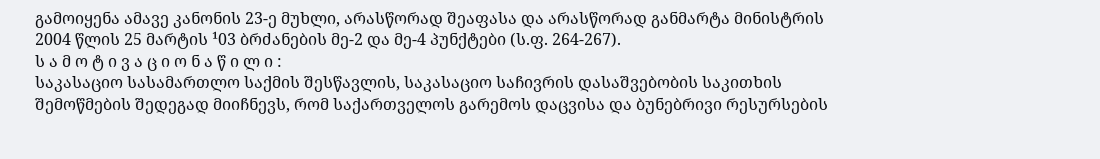გამოიყენა ამავე კანონის 23-ე მუხლი, არასწორად შეაფასა და არასწორად განმარტა მინისტრის 2004 წლის 25 მარტის ¹03 ბრძანების მე-2 და მე-4 პუნქტები (ს.ფ. 264-267).
ს ა მ ო ტ ი ვ ა ც ი ო ნ ა წ ი ლ ი :
საკასაციო სასამართლო საქმის შესწავლის, საკასაციო საჩივრის დასაშვებობის საკითხის შემოწმების შედეგად მიიჩნევს, რომ საქართველოს გარემოს დაცვისა და ბუნებრივი რესურსების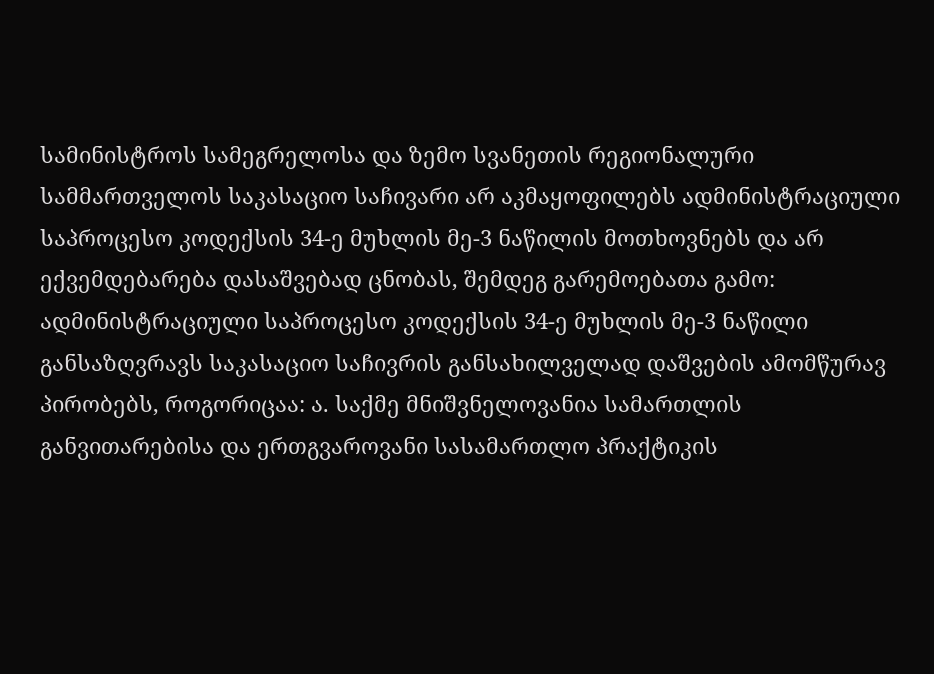სამინისტროს სამეგრელოსა და ზემო სვანეთის რეგიონალური სამმართველოს საკასაციო საჩივარი არ აკმაყოფილებს ადმინისტრაციული საპროცესო კოდექსის 34-ე მუხლის მე-3 ნაწილის მოთხოვნებს და არ ექვემდებარება დასაშვებად ცნობას, შემდეგ გარემოებათა გამო:
ადმინისტრაციული საპროცესო კოდექსის 34-ე მუხლის მე-3 ნაწილი განსაზღვრავს საკასაციო საჩივრის განსახილველად დაშვების ამომწურავ პირობებს, როგორიცაა: ა. საქმე მნიშვნელოვანია სამართლის განვითარებისა და ერთგვაროვანი სასამართლო პრაქტიკის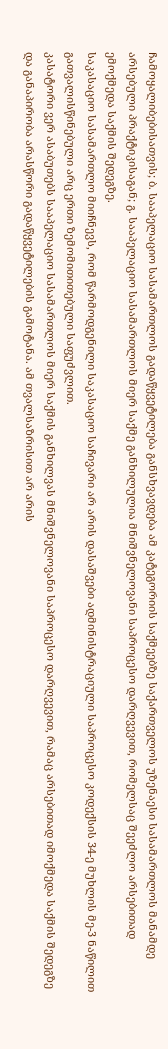ჩამოყალიბებისათვის; ბ. სააპელაციო სასამართლოს გადაწყვეტილება განსხვავდება ამ კატეგორიის საქმეებზე საქართველოს უზენაესი სასამართლოს მანამდე არსებული პრაქტიკისაგან; გ. სააპელაციო სასამართლოს მიერ საქმე განხილულია მნიშვნელოვანი საპროცესო დარღვევით, რომელსაც შეეძლო არსებითად ემოქმედა საქმის შედეგზე.
საკასაციო სასამართლო მიიჩნევს, რომ წარმოდგენილი საკასაციო საჩივარი არ არის დასაშვები ადმინისტრაციული საპროცესო კოდექსის 34-ე მუხლის მე-3 ნაწილით გათვალისწინებული არც ერთი ზემომითითებული საფუძვლით.
კასატორი ვერ ასაბუთებს სააპელაციო სასამართლოს მიერ საქმის განხილვას მნიშვნელოვანი საპროცესო დარღვევით, რამაც არსებითად იმოქმედა საქმის შედეგზე და განაპირობა არასწორი გადაწყვეტილების გამოტანა. ამ თვალსაზრისით არ არის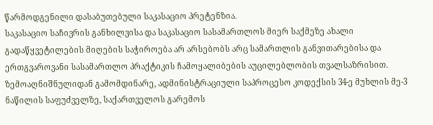წარმოდგენილი დასაბუთებული საკასაციო პრეტენზია.
საკასაციო საჩივრის განხილვისა და საკასაციო სასამართლოს მიერ საქმეზე ახალი გადაწყვეტილების მიღების საჭიროება არ არსებობს არც სამართლის განვითარებისა და ერთგვაროვანი სასამართლო პრაქტიკის ჩამოყალიბების აუცილებლობის თვალსაზრისით.
ზემოაღნიშნულიდან გამომდინარე, ადმინისტრაციული საპროცესო კოდექსის 34-ე მუხლის მე-3 ნაწილის საფუძველზე, საქართველოს გარემოს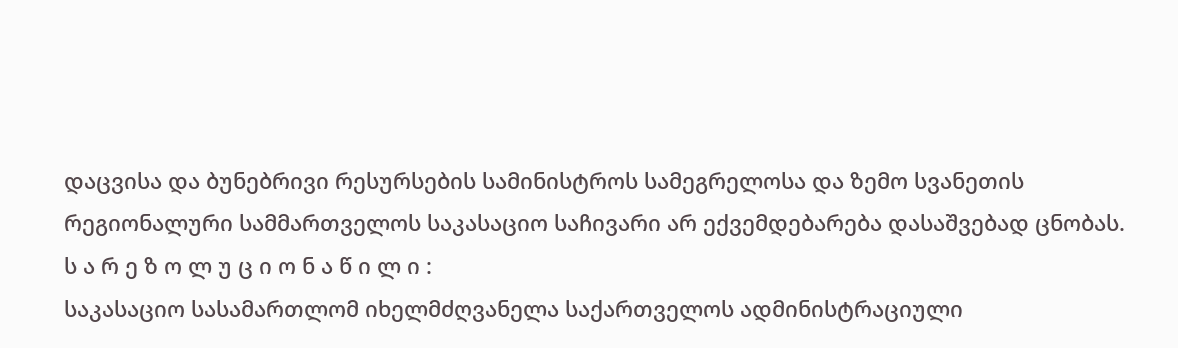დაცვისა და ბუნებრივი რესურსების სამინისტროს სამეგრელოსა და ზემო სვანეთის რეგიონალური სამმართველოს საკასაციო საჩივარი არ ექვემდებარება დასაშვებად ცნობას.
ს ა რ ე ზ ო ლ უ ც ი ო ნ ა წ ი ლ ი :
საკასაციო სასამართლომ იხელმძღვანელა საქართველოს ადმინისტრაციული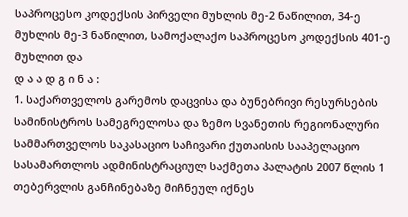საპროცესო კოდექსის პირველი მუხლის მე-2 ნაწილით, 34-ე მუხლის მე-3 ნაწილით, სამოქალაქო საპროცესო კოდექსის 401-ე მუხლით და
დ ა ა დ გ ი ნ ა :
1. საქართველოს გარემოს დაცვისა და ბუნებრივი რესურსების სამინისტროს სამეგრელოსა და ზემო სვანეთის რეგიონალური სამმართველოს საკასაციო საჩივარი ქუთაისის სააპელაციო სასამართლოს ადმინისტრაციულ საქმეთა პალატის 2007 წლის 1 თებერვლის განჩინებაზე მიჩნეულ იქნეს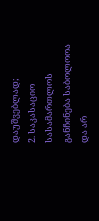დაუშვებლად;
2. საკასაციო სასამართლოს განჩინება საბოლოოა და არ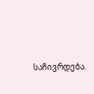საჩივრდება.